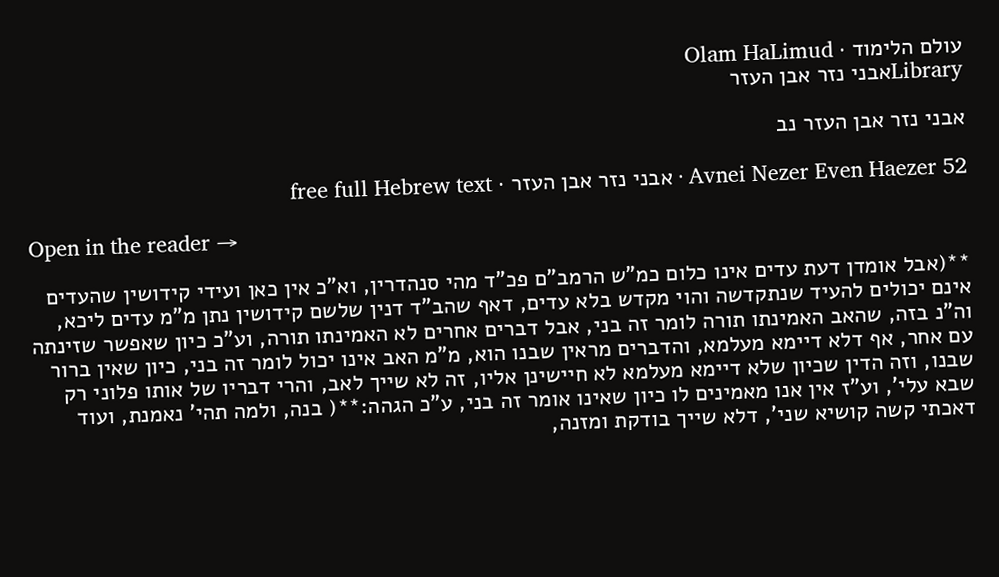עולם הלימוד · Olam HaLimud
Libraryאבני נזר אבן העזר

אבני נזר אבן העזר נב

Avnei Nezer Even Haezer 52 · אבני נזר אבן העזר · free full Hebrew text

Open in the reader →

**(אבל אומדן דעת עדים אינו כלום כמ"ש הרמב"ם פכ"ד מהי סנהדרין, וא"כ אין כאן ועידי קידושין שהעדים אינם יכולים להעיד שנתקדשה והוי מקדש בלא עדים, דאף שהב"ד דנין שלשם קידושין נתן מ"מ עדים ליכא, וה"נ בזה, שהאב האמינתו תורה לומר זה בני, אבל דברים אחרים לא האמינתו תורה, וע"כ כיון שאפשר שזינתה עם אחר, אף דלא דיימא מעלמא, והדברים מראין שבנו הוא, מ"מ האב אינו יכול לומר זה בני, כיון שאין ברור שבנו, וזה הדין שכיון שלא דיימא מעלמא לא חיישינן אליו, זה לא שייך לאב, והרי דבריו של אותו פלוני רק שבא עלי', וע"ז אין אנו מאמינים לו כיון שאינו אומר זה בני, ע"כ הגהה:**( בנה, ולמה תהי' נאמנת, ועוד דאכתי קשה קושיא שני', דלא שייך בודקת ומזנה,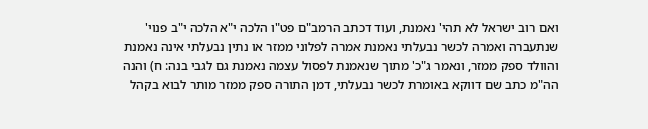ואם רוב ישראל לא תהי' נאמנת, ועוד דכתב הרמב"ם פט"ו הלכה י"א הלכה י"ב פנוי' שנתעברה ואמרה לכשר נבעלתי נאמנת אמרה לפלוני ממזר או נתין נבעלתי אינה נאמנת והוולד ספק ממזר, ונאמר ג"כ' מתוך שנאמנת לפסול עצמה נאמנת גם לגבי בנה: ח) והנה הה"מ כתב שם דווקא באומרת לכשר נבעלתי, דמן התורה ספק ממזר מותר לבוא בקהל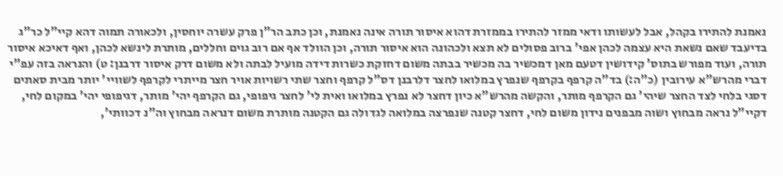נאמנת להתירו בקהל, אבל לעשותו ודאי ממזר להתירו בממזרת דהוא איסור תורה אינה נאמנת, וכן כתב הר"ן פרק עשרה יוחסין, ולכאורה תמוה דהא קיי"ל כר"ג בדיעבד שאם נשאת היא עצמה לכהן אפי' ברוב פסולים לא תצא ולכהונה הוא איסור תורה, וכן הוולד אף אם רוב גוים וחללים, מותרת לינשא לכהן, ואף דאיכא איסור תורה, ועוד מפורש בתוס' קידושין דטעם מאן דמכשיר בה מכשיר בבתה משום דחזקת כשרות דידה מועיל לבתה ולא משום דרק איסור דרבנן: ט) והנראה בזה עפ"י דברי מהרש"א עירובין (כ"ה:) בד"ה קרפף בקרפף שנפרץ במלואו לחצר דלרבנן דס"ל קרפף וחצר שתי רשויות אויר חצר מייתרי לקרפף לשוויי' יותר מבית סאתים דסגי בלחי לצד החצר שיהי' גם הקרפף מותר, והקשה מהרש"א כיון דחצר לא נפרץ במלואו ואית לי' לחצר גיפופי, גם הקרפף יהי' מותר, דגיפופי יהי' במקום לחי, דקיי"ל נראה מבחוץ ושוה מבפנים נידון משום לחי, דחצר קטנה שנפרצה במלואה לגדולה גם הקטנה מותרת משום דנראה מבחוץ וה"נ דכוותי',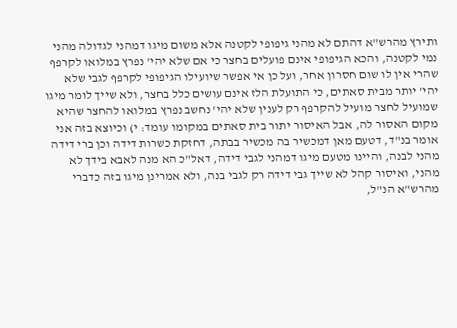ותירץ מהרש"א דהתם לא מהני גיפופי לקטנה אלא משום מיגו דמהני לגדולה מהני נמי לקטנה, והכא הגיפופי אינם פועלים בחצר כי אם שלא יהי' נפרץ במלואו לקרפף שהרי אין לו שום חסרון אחר, ועל כן אי אפשר שיועילו הגיפופי לקרפף לגבי שלא יהי' יותר מבית סאתים, כי התועלת הלז אינם עושים כלל בחצר, ולא שייך לומר מיגו שמועיל לחצר מועיל להקרפף רק לענין שלא יהי' נחשב נפרץ במלואו להחצר שהיא מקום האסור לה, אבל האיסור יתור בית סאתים במקומו עומד: י) וכיוצא בזה אני אומר בנ"ד, דטעם מאן דמכשיר בה מכשיר בבתה, דחזקת כשרות דידה וכן ברי דידה מהני לבנה, והיינו מטעם מיגו דמהני לגבי דידה, דאל"כ הא מנה לאבא בידך לא מהני, ואיסור קהל לא שייך גבי דידה רק לגבי בנה, ולא אמרינן מיגו בזה כדברי מהרש"א הנ"ל,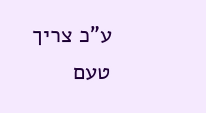ע"כ צריך טעם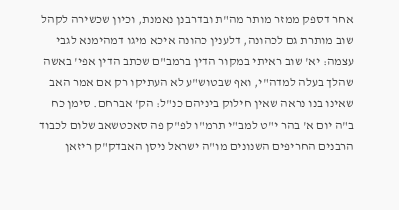אחר דספק ממזר מותר מה"ת ובדרבנן נאמנת, וכיון שכשירה לקהל שוב מותרת גם לכהונה, דלענין כהונה איכא מיגו דמהימנא לגבי עצמה: יא' שוב ראיתי במקור הדין ברמב"ם שכתב הדין אפי' באשה שהלך בעלה למדה"י, ואף שבטוש"ע לא העתיקו רק אם אמר האב שאינו בנו נראה שאין חילוק ביניהם כנ"ל: הק' אברחם. סימן כח ב"ה יום א' בהר י"ט למב"י תרמ"ו לפ"ק פה סאכטשאב שלום לכבוד הרבנים החריפים השנונים מו"ה ישראל ניסן האבדק"ק ריזאן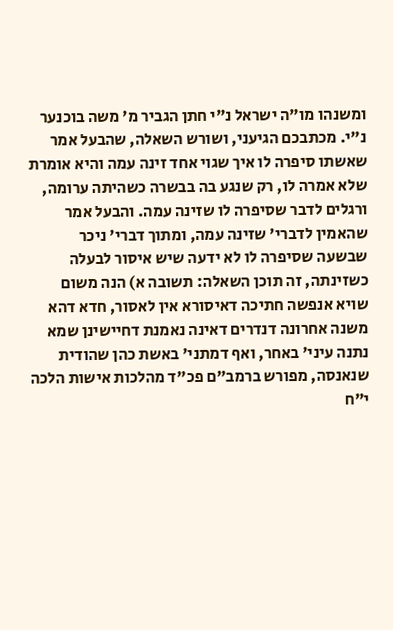ומשנהו מו"ה ישראל נ"י חתן הגביר מ' משה בוכנער נ"י. מכתבכם הגיעני, ושורש השאלה, שהבעל אמר שאשתו סיפרה לו איך שגוי אחד זינה עמה והיא אומרת שלא אמרה לו, רק שנגע בה בבשרה כשהיתה ערומה, ורגלים לדבר שסיפרה לו שזינה עמה. והבעל אמר שהאמין לדברי' שזינה עמה, ומתוך דברי' ניכר שבשעה שסיפרה לו לא ידעה שיש איסור לבעלה כשזינתה, זה תוכן השאלה: תשובה א) הנה משום שויא אנפשה חתיכה דאיסורא אין לאסור, חדא דהא משנה אחרונה דנדרים דאינה נאמנת דחיישינן שמא נתנה עיני' באחר, ואף דמתני' באשת כהן שהודית שנאנסה, מפורש ברמב"ם פכ"ד מהלכות אישות הלכה י"ח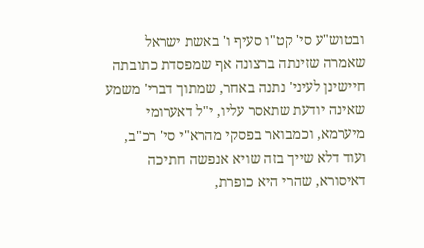ובטוש"ע סי' קט"ו סעיף ו' באשת ישראל שאמרה שזינתה ברצונה אף שמפסדת כתובתה חיישינן לעיני' נתנה באחר, שמתוך דברי' משמע שאינה יודעת שתאסר עליו, י"ל דאערומי מיערמא, וכמבואר בפסקי מהרא"י סי' רכ"ב, ועוד דלא שייך בזה שויא אנפשה חתיכה דאיסורא, שהרי היא כופרת,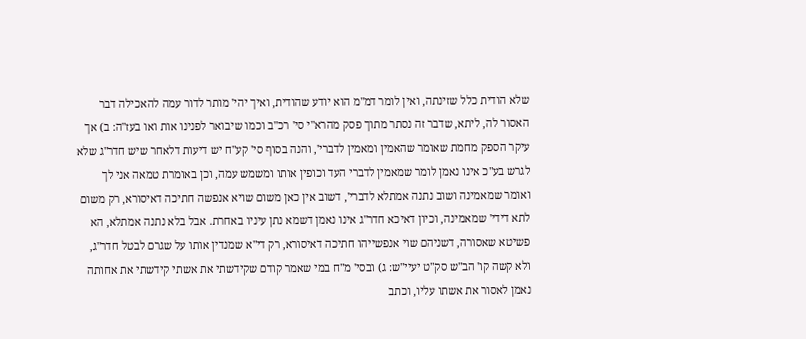שלא הודית כלל שזינתה, ואין לומר דמ"מ הוא יודע שהודית, ואיך יהי' מותר לדור עמה להאכילה דבר האסור לה, ליתא, שדבר זה נסתר מתוך פסק מהרא"י סי' רכ"ב וכמו שיבואר לפנינו אות ואו בעז"ה: ב) אך עיקר הספק מחמת שאומר שהאמין ומאמין לדברי', והנה בסוף סי' קע"ח יש דיעות דלאחר שיש חדר"ג שלא לגרש בע"כ אינו נאמן לומר שמאמין לדברי העד וכופין אותו ומשמש עמה, וכן באומרת טמאה אני לך ואומר שמאמינה ושוב נתנה אמתלא לדברי', דשוב אין כאן משום שויא אנפשה חתיכה דאיסורא, רק משום לתא דידי' שמאמינה, וכיון דאיכא חדר"ג אינו נאמן דשמא נתן עיניו באחרת. אבל בלא נתנה אמתלא, הא פשיטא שאסורה, דשניהם שוי אנפשייהו חתיכה דאיסורא, רק די"א שמנדין אותו על שגרם לבטל חדר"ג, ולא קשה קו' הב"ש סק"ט יעיי"ש: ג) ובסי' מ"ח במי שאמר קודם שקידשתי את אשתי קידשתי את אחותה נאמן לאסור את אשתו עליו, וכתב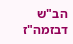הב"ש דבזמה"ז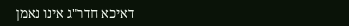דאיכא חדר"ג אינו נאמן